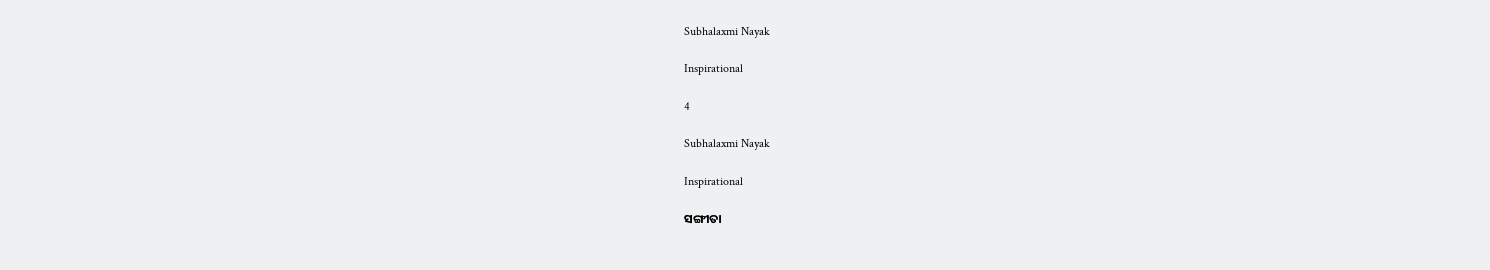Subhalaxmi Nayak

Inspirational

4

Subhalaxmi Nayak

Inspirational

ସଙ୍ଗୀତା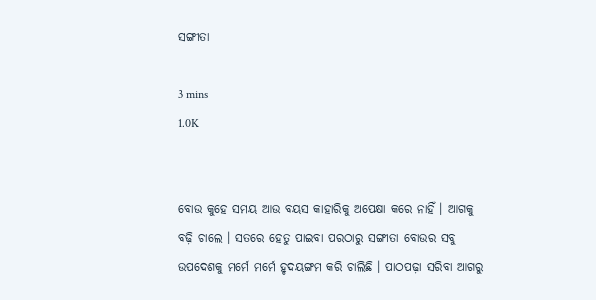ସଙ୍ଗୀତା

3 mins
1.0K


ବୋଉ କୁହେ ସମୟ ଆଉ ବୟସ କାହାରିକୁ ଅପେକ୍ଷା କରେ ନାହିଁ । ଆଗକୁ ବଢ଼ି ଚାଲେ । ସତରେ ହେତୁ ପାଇବା ପରଠାରୁ ସଙ୍ଗୀତା ବୋଉର ସବୁ ଉପଦେଶକୁ ମର୍ମେ ମର୍ମେ ହୃଦୟଙ୍ଗମ କରି ଚାଲିଛି । ପାଠପଢ଼ା ସରିବା ଆଗରୁ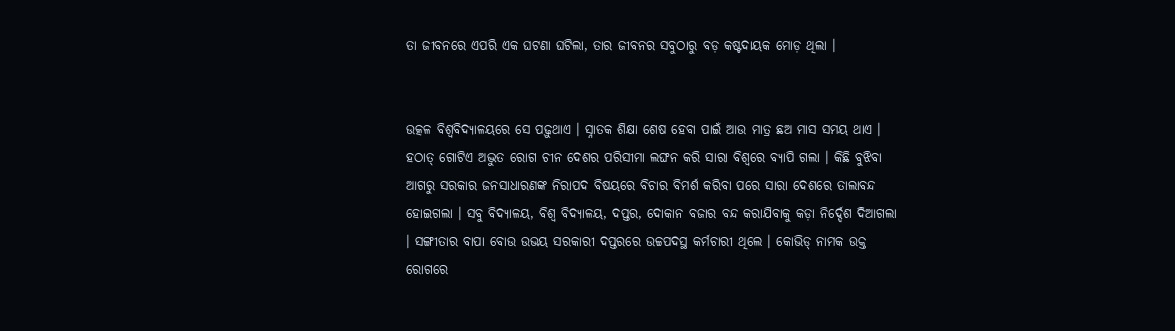ତା ଜୀବନରେ ଏପରି ଏକ ଘଟଣା ଘଟିଲା, ତାର ଜୀବନର ସବୁଠାରୁ ବଡ଼ କଷ୍ଟଦାୟକ ମୋଡ଼ ଥିଲା ।


ଉତ୍କଳ ବିଶ୍ୱବିଦ୍ୟାଳୟରେ ସେ ପଢ଼ୁଥାଏ । ସ୍ନାତକ ଶିକ୍ଷା ଶେଷ ହେବା ପାଇଁ ଆଉ ମାତ୍ର ଛଅ ମାସ ସମୟ ଥାଏ । ହଠାତ୍ ଗୋଟିଏ ଅଦ୍ଭୁତ ରୋଗ ଚୀନ ଦେଶର ପରିସୀମା ଲଙ୍ଘନ କରି ସାରା ବିଶ୍ବରେ ବ୍ୟାପି ଗଲା । କିଛି ବୁଝିବା ଆଗରୁ ସରକାର ଜନସାଧାରଣଙ୍କ ନିରାପଦ ବିଷୟରେ ବିଚାର ବିମର୍ଶ କରିବା ପରେ ସାରା ଦେଶରେ ତାଲାବନ୍ଦ ହୋଇଗଲା । ସବୁ ବିଦ୍ୟାଳୟ, ବିଶ୍ଵ ବିଦ୍ୟାଳୟ, ଦପ୍ତର, ଦୋକାନ ବଜାର ବନ୍ଦ କରାଯିବାକୁ କଡ଼ା ନିର୍ଦ୍ଦେଶ ଦିଆଗଲା । ସଙ୍ଗୀତାର ବାପା ବୋଉ ଉଭୟ ସରକାରୀ ଦପ୍ତରରେ ଉଚ୍ଚପଦସ୍ଥ କର୍ମଚାରୀ ଥିଲେ । କୋଭିଡ୍ ନାମକ ଉକ୍ତ ରୋଗରେ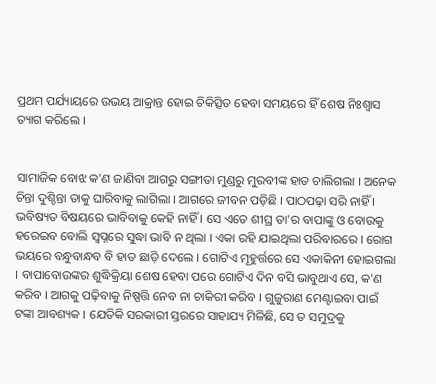ପ୍ରଥମ ପର୍ଯ୍ୟାୟରେ ଉଭୟ ଆକ୍ରାନ୍ତ ହୋଇ ଚିକିତ୍ସିତ ହେବା ସମୟରେ ହିଁ ଶେଷ ନିଃଶ୍ୱାସ ତ୍ୟାଗ କରିଲେ ।


ସାମାଜିକ ବୋଝ କ'ଣ ଜାଣିବା ଆଗରୁ ସଙ୍ଗୀତା ମୁଣ୍ଡରୁ ମୁରବୀଙ୍କ ହାତ ଚାଲିଗଲା । ଅନେକ ଚିନ୍ତା ଦୁଶ୍ଚିନ୍ତା ତାକୁ ଘାରିବାକୁ ଲାଗିଲା । ଆଗରେ ଜୀବନ ପଡ଼ିଛି । ପାଠପଢ଼ା ସରି ନାହିଁ । ଭବିଷ୍ୟତ ବିଷୟରେ ଭାବିବାକୁ କେହି ନାହିଁ । ସେ ଏତେ ଶୀଘ୍ର ତା'ର ବାପାଙ୍କୁ ଓ ବୋଉକୁ ହରେଇବ ବୋଲି ସ୍ୱପ୍ନରେ ସୁଦ୍ଧା ଭାବି ନ ଥିଲା । ଏକା ରହି ଯାଇଥିଲା ପରିବାରରେ । ରୋଗ ଭୟରେ ବନ୍ଧୁବାନ୍ଧବ ବି ହାତ ଛାଡ଼ି ଦେଲେ । ଗୋଟିଏ ମୂହୁର୍ତ୍ତରେ ସେ ଏକାକିନୀ ହୋଇଗଲା । ବାପାବୋଉଙ୍କର ଶୁଦ୍ଧିକ୍ରିୟା ଶେଷ ହେବା ପରେ ଗୋଟିଏ ଦିନ ବସି ଭାବୁଥାଏ ସେ, କ'ଣ କରିବ । ଆଗକୁ ପଢ଼ିବାକୁ ନିଷ୍ପତ୍ତି ନେବ ନା ଚାକିରୀ କରିବ । ଗୁଜୁରାଣ ମେଣ୍ଟାଇବା ପାଇଁ ଟଙ୍କା ଆବଶ୍ୟକ । ଯେତିକି ସରକାରୀ ସ୍ତରରେ ସାହାଯ୍ୟ ମିଳିଛି, ସେ ତ ସମୁଦ୍ରକୁ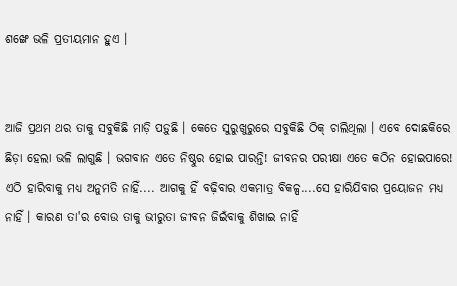ଶଙ୍ଖେ ଭଳି ପ୍ରତୀୟମାନ ହୁଏ ।


ଆଜି ପ୍ରଥମ ଥର ତାକୁ ସବୁକିଛି ମାଡ଼ି ପଡ଼ୁଛି । କେତେ ସୁରୁଖୁରୁରେ ସବୁକିଛି ଠିକ୍ ଚାଲିଥିଲା । ଏବେ ଦୋଛକିରେ ଛିଡ଼ା ହେଲା ଭଳି ଲାଗୁଛି । ଭଗବାନ ଏତେ ନିଷ୍ଠୁର ହୋଇ ପାରନ୍ତି! ଜୀବନର ପରୀକ୍ଷା ଏତେ କଠିନ ହୋଇପାରେ! ଏଠି ହାରିବାକୁ ମଧ୍ୟ ଅନୁମତି ନାହିଁ.... ଆଗକୁ ହିଁ ବଢ଼ିବାର ଏକମାତ୍ର ବିକଳ୍ପ....ସେ ହାରିଯିବାର ପ୍ରୟୋଜନ ମଧ୍ୟ ନାହିଁ । କାରଣ ତା'ର ବୋଉ ତାକୁ ଭୀରୁତା ଜୀବନ ଜିଇଁବାକୁ ଶିଖାଇ ନାହିଁ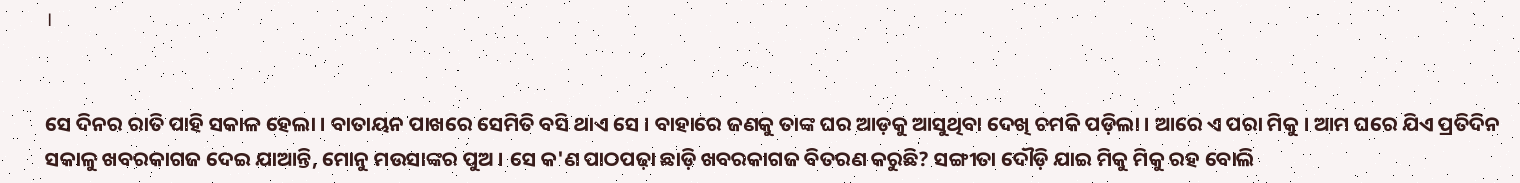।


ସେ ଦିନର ରାତି ପାହି ସକାଳ ହେଲା । ବାତାୟନ ପାଖରେ ସେମିତି ବସି ଥାଏ ସେ । ବାହାରେ ଜଣକୁ ତାଙ୍କ ଘର ଆଡ଼କୁ ଆସୁଥିବା ଦେଖି ଚମକି ପଡ଼ିଲା । ଆରେ ଏ ପରା ମିକୁ । ଆମ ଘରେ ଯିଏ ପ୍ରତିଦିନ ସକାଳୁ ଖବରକାଗଜ ଦେଇ ଯାଆନ୍ତି, ମୋନୁ ମଉସାଙ୍କର ପୁଅ । ସେ କ'ଣ ପାଠପଢ଼ା ଛାଡ଼ି ଖବରକାଗଜ ବିତରଣ କରୁଛି? ସଙ୍ଗୀତା ଦୌଡ଼ି ଯାଇ ମିକୁ ମିକୁ ରହ ବୋଲି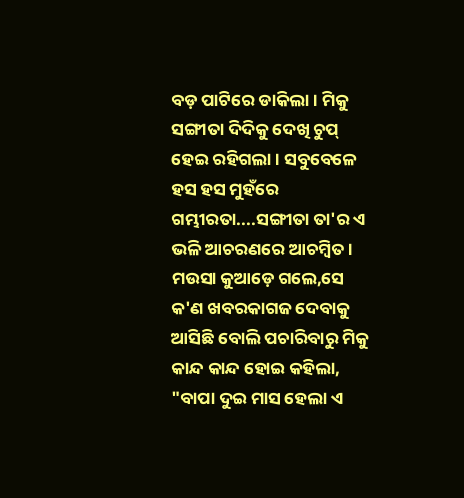ବଡ଼ ପାଟିରେ ଡାକିଲା । ମିକୁ ସଙ୍ଗୀତା ଦିଦିକୁ ଦେଖି ଚୁପ୍ ହେଇ ରହିଗଲା । ସବୁବେଳେ ହସ ହସ ମୁହଁରେ ଗମ୍ଭୀରତା....ସଙ୍ଗୀତା ତା'ର ଏ ଭଳି ଆଚରଣରେ ଆଚମ୍ବିତ । ମଉସା କୁଆଡ଼େ ଗଲେ,ସେ କ'ଣ ଖବରକାଗଜ ଦେବାକୁ ଆସିଛି ବୋଲି ପଚାରିବାରୁ ମିକୁ କାନ୍ଦ କାନ୍ଦ ହୋଇ କହିଲା, "ବାପା ଦୁଇ ମାସ ହେଲା ଏ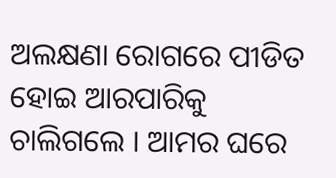ଅଲକ୍ଷଣା ରୋଗରେ ପୀଡିତ ହୋଇ ଆରପାରିକୁ ଚାଲିଗଲେ । ଆମର ଘରେ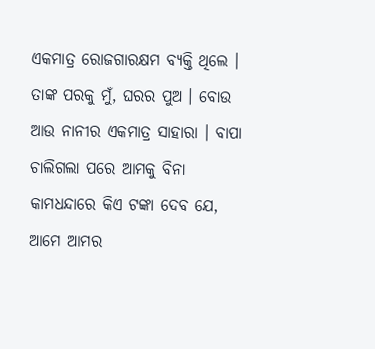ଏକମାତ୍ର ରୋଜଗାରକ୍ଷମ ବ୍ୟକ୍ତି ଥିଲେ । ତାଙ୍କ ପରକୁ ମୁଁ, ଘରର ପୁଅ । ବୋଉ ଆଉ ନାନୀର ଏକମାତ୍ର ସାହାରା । ବାପା ଚାଲିଗଲା ପରେ ଆମକୁ ବିନା କାମଧନ୍ଦାରେ କିଏ ଟଙ୍କା ଦେବ ଯେ, ଆମେ ଆମର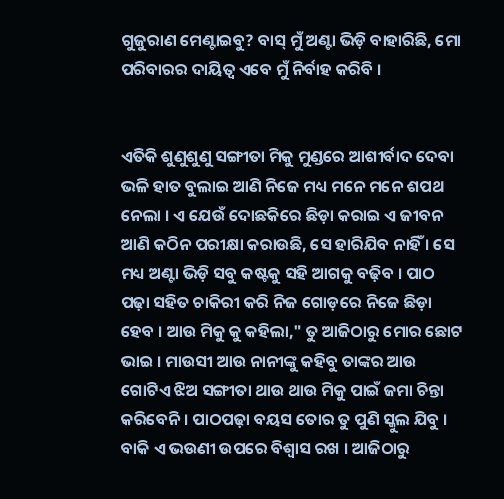ଗୁଜୁରାଣ ମେଣ୍ଟାଇବୁ? ବାସ୍ ମୁଁ ଅଣ୍ଟା ଭିଡ଼ି ବାହାରିଛି, ମୋ ପରିବାରର ଦାୟିତ୍ବ ଏବେ ମୁଁ ନିର୍ବାହ କରିବି ।


ଏତିକି ଶୁଣୁଶୁଣୁ ସଙ୍ଗୀତା ମିକୁ ମୁଣ୍ଡରେ ଆଶୀର୍ବାଦ ଦେବା ଭଳି ହାତ ବୁଲାଇ ଆଣି ନିଜେ ମଧ୍ୟ ମନେ ମନେ ଶପଥ ନେଲା । ଏ ଯେଉଁ ଦୋଛକିରେ ଛିଡ଼ା କରାଇ ଏ ଜୀବନ ଆଣି କଠିନ ପରୀକ୍ଷା କରାଉଛି, ସେ ହାରିଯିବ ନାହିଁ । ସେ ମଧ୍ୟ ଅଣ୍ଟା ଭିଡ଼ି ସବୁ କଷ୍ଟକୁ ସହି ଆଗକୁ ବଢ଼ିବ । ପାଠ ପଢ଼ା ସହିତ ଚାକିରୀ କରି ନିଜ ଗୋଡ଼ରେ ନିଜେ ଛିଡ଼ା ହେବ । ଆଉ ମିକୁ କୁ କହିଲା," ତୁ ଆଜିଠାରୁ ମୋର ଛୋଟ ଭାଇ । ମାଉସୀ ଆଉ ନାନୀଙ୍କୁ କହିବୁ ତାଙ୍କର ଆଉ ଗୋଟିଏ ଝିଅ ସଙ୍ଗୀତା ଥାଉ ଥାଉ ମିକୁ ପାଇଁ ଜମା ଚିନ୍ତା କରିବେନି । ପାଠପଢ଼ା ବୟସ ତୋର ତୁ ପୁଣି ସ୍କୁଲ ଯିବୁ । ବାକି ଏ ଭଉଣୀ ଉପରେ ବିଶ୍ବାସ ରଖ । ଆଜିଠାରୁ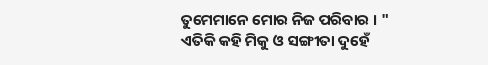ତୁମେମାନେ ମୋର ନିଜ ପରିବାର । " ଏତିକି କହି ମିକୁ ଓ ସଙ୍ଗୀତା ଦୁହେଁ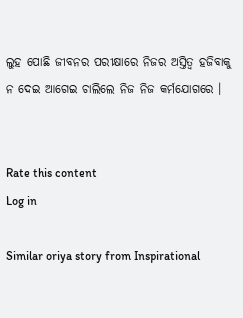ଲୁହ ପୋଛି ଜୀବନର ପରୀକ୍ଷାରେ ନିଜର ଅସ୍ତିତ୍ବ ହଜିବାକୁ ନ ଦେଇ ଆଗେଇ ଚାଲିଲେ ନିଜ ନିଜ କର୍ମଯୋଗରେ ।


Rate this content
Log in

Similar oriya story from Inspirational